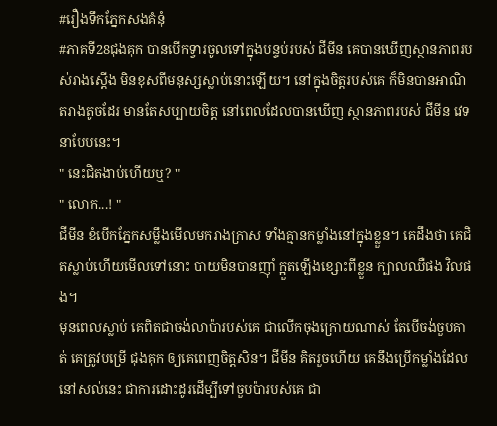#រឿងទឹកភ្នែកសងគំនុំ
#ភាគទី28ជុងគុក បានបើកទ្វារចូលទៅក្នុងបន្ទប់របស់ ជីមីន គេបានឃើញស្ថានភាពរបស់រាងស្ដើង មិនខុសពីមនុស្សស្លាប់នោះឡើយ។ នៅក្នុងចិត្តរបស់គេ ក៏មិនបានអាណិតរាងតូចដែរ មានតែសប្បាយចិត្ត នៅពេលដែលបានឃើញ ស្ថានភាពរបស់ ជីមីន វេទនាបែបនេះ។
" នេះជិតងាប់ហើយឬ? "
" លោក...! "
ជីមីន ខំបើកភ្នែកសម្លឹងមើលមករាងក្រាស ទាំងគ្មានកម្លាំងនៅក្នុងខ្លួន។ គេដឹងថា គេជិតស្លាប់ហើយមើលទៅនោះ បាយមិនបានញ៉ាំ ក្អួតឡើងខ្សោះពីខ្លួន ក្បាលឈឺផង វិលផង។
មុនពេលស្លាប់ គេពិតជាចង់លាប៉ារបស់គេ ជាលើកចុងក្រោយណាស់ តែបើចង់ចួបគាត់ គេត្រូវបម្រើ ជុងគុក ឲ្យគេពេញចិត្តសិន។ ជីមីន គិតរួចហើយ គេនឹងប្រើកម្លាំងដែលនៅសល់នេះ ជាការដោះដូរដើម្បីទៅចួបប៉ារបស់គេ ជា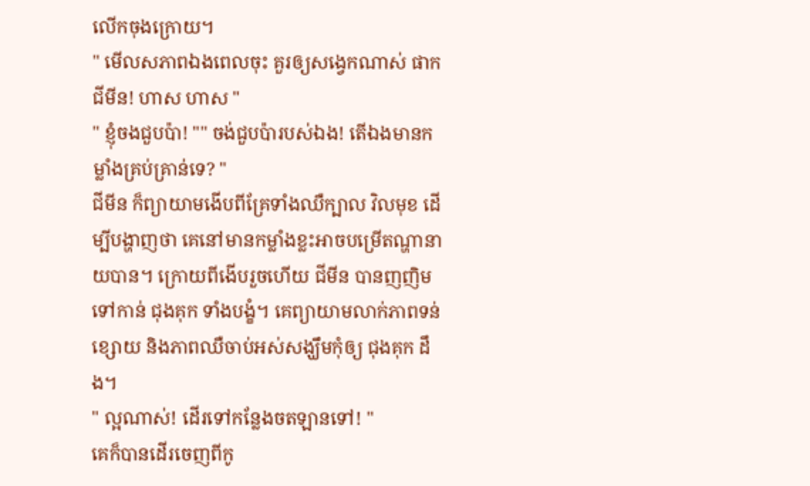លើកចុងក្រោយ។
" មើលសភាពឯងពេលចុះ គួរឲ្យសង្វេកណាស់ ផាក ជីមីន! ហាស ហាស "
" ខ្ញុំចងជួបប៉ា! "" ចង់ជួបប៉ារបស់ឯង! តើឯងមានកម្លាំងគ្រប់គ្រាន់ទេ? "
ជីមីន ក៏ព្យាយាមងើបពីគ្រែទាំងឈឺក្បាល វិលមុខ ដើម្បីបង្ហាញថា គេនៅមានកម្លាំងខ្លះអាចបម្រើតណ្ហានាយបាន។ ក្រោយពីងើបរួចហើយ ជីមីន បានញញិមទៅកាន់ ជុងគុក ទាំងបង្ខំ។ គេព្យាយាមលាក់ភាពទន់ខ្សោយ និងភាពឈឺចាប់អស់សង្ឃឹមកុំឲ្យ ជុងគុក ដឹង។
" ល្អណាស់! ដើរទៅកន្លែងចតឡានទៅ! "
គេក៏បានដើរចេញពីកូ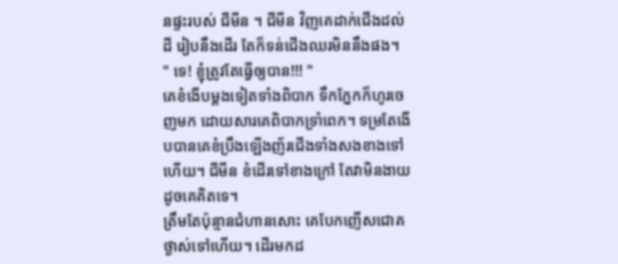នផ្ទះរបស់ ជីមីន ។ ជីមីន វិញគេដាក់ជើងដល់ដី រៀបនឹងដើរ តែក៏ទន់ជើងឈរមិននឹងផង។
" ទេ! ខ្ញុំត្រូវតែធ្វើឲ្យបាន!!! "
គេខំងើបម្ដងទៀតទាំងពិបាក ទឹកភ្នែកក៏ហូរចេញមក ដោយសារគេពិបាកទ្រាំពេក។ ទម្រតែងើបបានគេខំប្រឹងឡើងញ័រជើងទាំងសងខាងទៅហើយ។ ជីមីន ខំដើរទៅខាងក្រៅ តែវាមិនងាយដូចគេគិតទេ។
ត្រឹមតែប៉ុន្មានជំហានសោះ គេបែកញើសជោគថ្ងាស់ទៅហើយ។ ដើរមកដ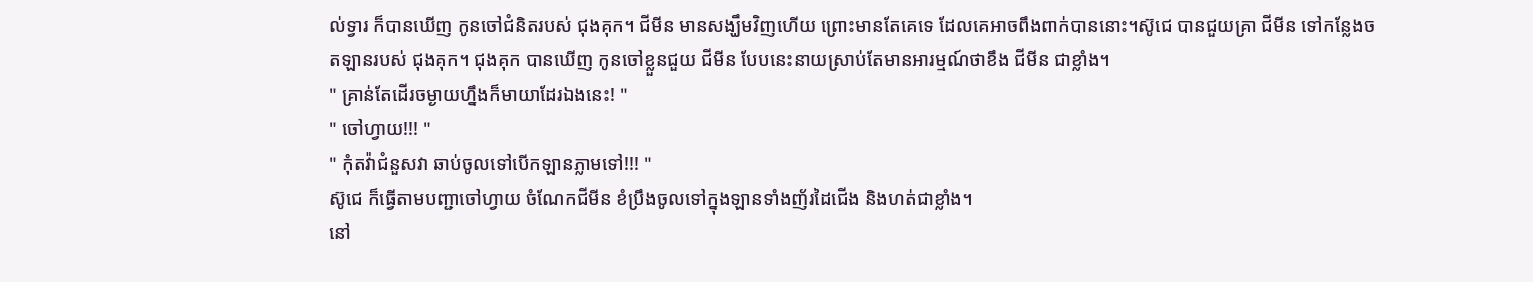ល់ទ្វារ ក៏បានឃើញ កូនចៅជំនិតរបស់ ជុងគុក។ ជីមីន មានសង្ឃឹមវិញហើយ ព្រោះមានតែគេទេ ដែលគេអាចពឹងពាក់បាននោះ។ស៊ូជេ បានជួយគ្រា ជីមីន ទៅកន្លែងចតឡានរបស់ ជុងគុក។ ជុងគុក បានឃើញ កូនចៅខ្លួនជួយ ជីមីន បែបនេះនាយស្រាប់តែមានអារម្មណ៍ថាខឹង ជីមីន ជាខ្លាំង។
" គ្រាន់តែដើរចម្ងាយហ្នឹងក៏មាយាដែរឯងនេះ! "
" ចៅហ្វាយ!!! "
" កុំតវ៉ាជំនួសវា ឆាប់ចូលទៅបើកឡានភ្លាមទៅ!!! "
ស៊ូជេ ក៏ធ្វើតាមបញ្ជាចៅហ្វាយ ចំណែកជីមីន ខំប្រឹងចូលទៅក្នុងឡានទាំងញ័រដៃជើង និងហត់ជាខ្លាំង។
នៅ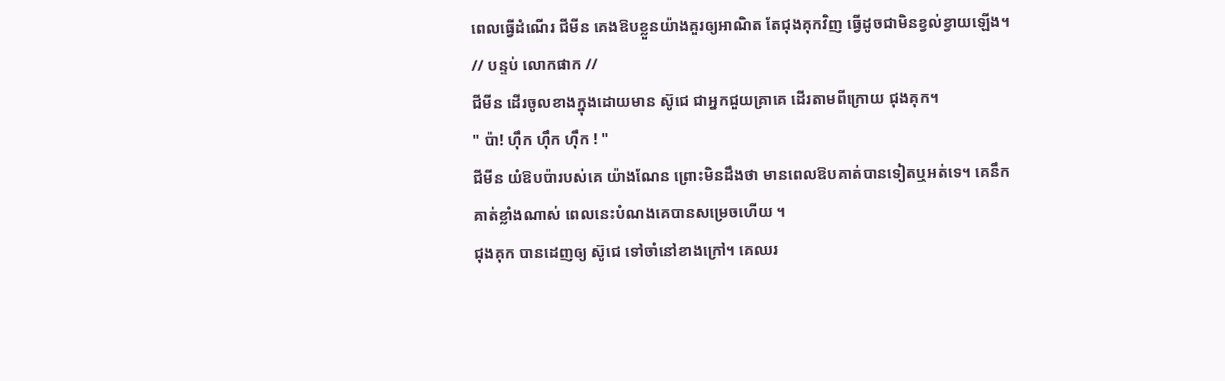ពេលធ្វើដំណើរ ជីមីន គេងឱបខ្លួនយ៉ាងគួរឲ្យអាណិត តែជុងគុកវិញ ធ្វើដូចជាមិនខ្វល់ខ្វាយឡើង។
// បន្ទប់ លោកផាក //
ជីមីន ដើរចូលខាងក្នុងដោយមាន ស៊ូជេ ជាអ្នកជួយគ្រាគេ ដើរតាមពីក្រោយ ជុងគុក។
" ប៉ា! ហ៊ឹក ហ៊ឹក ហ៊ឹក ! "
ជីមីន យំឱបប៉ារបស់គេ យ៉ាងណែន ព្រោះមិនដឹងថា មានពេលឱបគាត់បានទៀតឬអត់ទេ។ គេនឹកគាត់ខ្លាំងណាស់ ពេលនេះបំណងគេបានសម្រេចហើយ ។
ជុងគុក បានដេញឲ្យ ស៊ូជេ ទៅចាំនៅខាងក្រៅ។ គេឈរ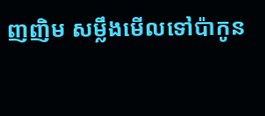ញញិម សម្លឹងមើលទៅប៉ាកូន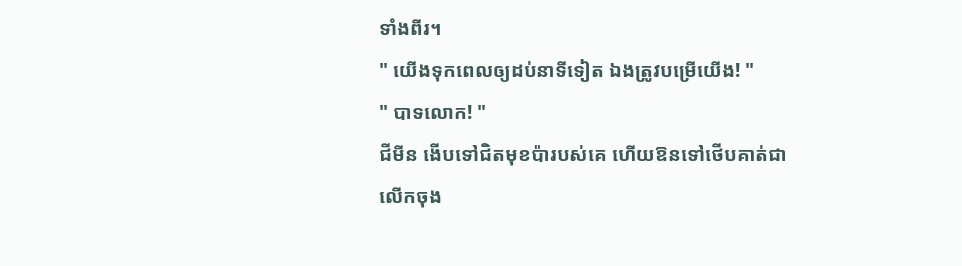ទាំងពីរ។
" យើងទុកពេលឲ្យដប់នាទីទៀត ឯងត្រូវបម្រើយើង! "
" បាទលោក! "
ជីមីន ងើបទៅជិតមុខប៉ារបស់គេ ហើយឱនទៅថើបគាត់ជាលើកចុង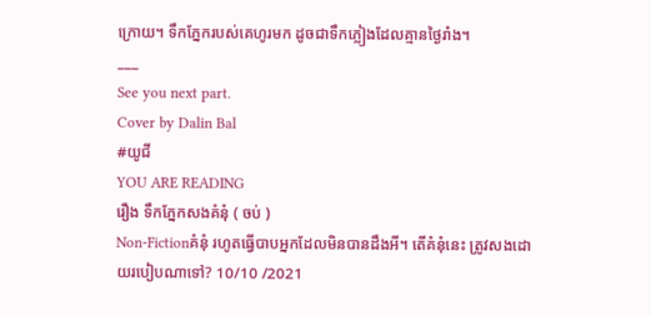ក្រោយ។ ទឹកភ្នែករបស់គេហូរមក ដូចជាទឹកភ្លៀងដែលគ្មានថ្ងៃរាំង។
___
See you next part.
Cover by Dalin Bal
#យូជី
YOU ARE READING
រឿង ទឹកភ្នែកសងគំនុំ ( ចប់ )
Non-Fictionគំនុំ រហូតធ្វើបាបអ្នកដែលមិនបានដឹងអី។ តើគំនុំនេះ ត្រូវសងដោយរបៀបណាទៅ? 10/10 /2021